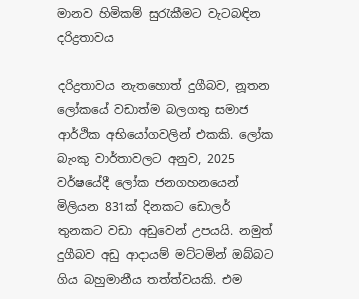මානව හිමිකම් සුරැකීමට වැටබඳින දරිද්‍රතාවය

දරිද්‍රතාවය නැතහොත් දුගීබව, නූතන ලෝකයේ වඩාත්ම බලගතු සමාජ ආර්ථික අභියෝගවලින් එකකි. ලෝක බැංකු වාර්තාවලට අනුව, 2025 වර්ෂයේදී ලෝක ජනගහනයෙන් මිලියන 831ක් දිනකට ඩොලර් තුනකට වඩා අඩුවෙන් උපයයි. නමුත් දුගීබව අඩු ආදායම් මට්ටමින් ඔබ්බට ගිය බහුමානීය තත්ත්වයකි. එම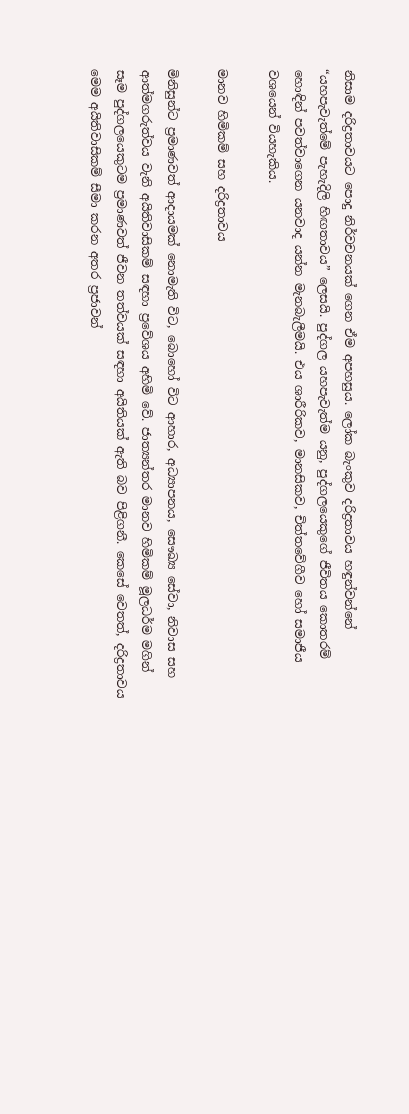නිසාම දරිද්‍රතාවයට පොදු නිර්වචනයක් ගෙන ඒම අපහසුය. ලෝක බැංකුව දරිද්‍රතාවය හඳුන්වන්නේ “යහපැවැත්මේ පැහැදිලි හිඟතාවය” ලෙසයි. පුද්ගල යහපැවැත්ම යනු, පුද්ගලයෙකුගේ ජීවිතය කොතරම් හොඳින් පවත්වාගෙන යනවාද යන්න මැනබැලීමයි. එය ශාරීරිකව, මානසිකව, චිත්තවේගීව හෝ සමාජීය වශයෙන් වියහැකිය.

මානව හිමිකම් සහ දරිද්‍රතාවය

මිනිසුන්ට ප්‍රමාණවත් ආදායමක් නොමැති විට, බොහෝ විට ආහාර, අධ්‍යාපනය, සෞඛ්‍ය සේවා, නිවාස සහ ආත්මගරුත්වය වැනි අයිතිවාසිකම් සඳහා ප්‍රවේශය අහිමි වේ. ජාත්‍යන්තර මානව හිමිකම් මූලධර්ම මගින් සෑම පුද්ගලයෙකුටම ප්‍රමාණවත් ජීවන තත්වයක් සඳහා අයිතියක් ඇති බව පිළිගනී. කෙසේ වෙතත්, දරිද්‍රතාවය මෙම අයිතිවාසිකම් සීමා කරන අතර ප්‍රජාවන්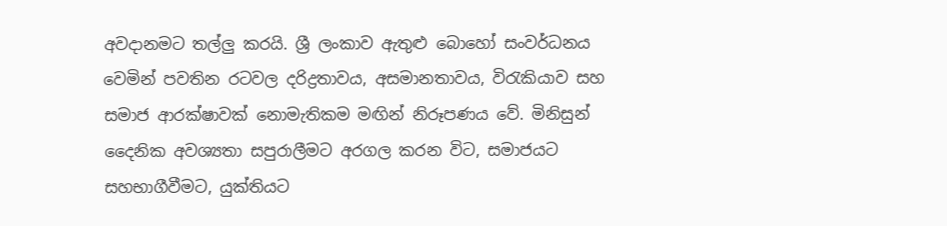අවදානමට තල්ලු කරයි. ශ්‍රී ලංකාව ඇතුළු බොහෝ සංවර්ධනය වෙමින් පවතින රටවල දරිද්‍රතාවය, අසමානතාවය, විරැකියාව සහ සමාජ ආරක්ෂාවක් නොමැතිකම මඟින් නිරූපණය වේ. මිනිසුන් දෛනික අවශ්‍යතා සපුරාලීමට අරගල කරන විට, සමාජයට සහභාගීවීමට, යුක්තියට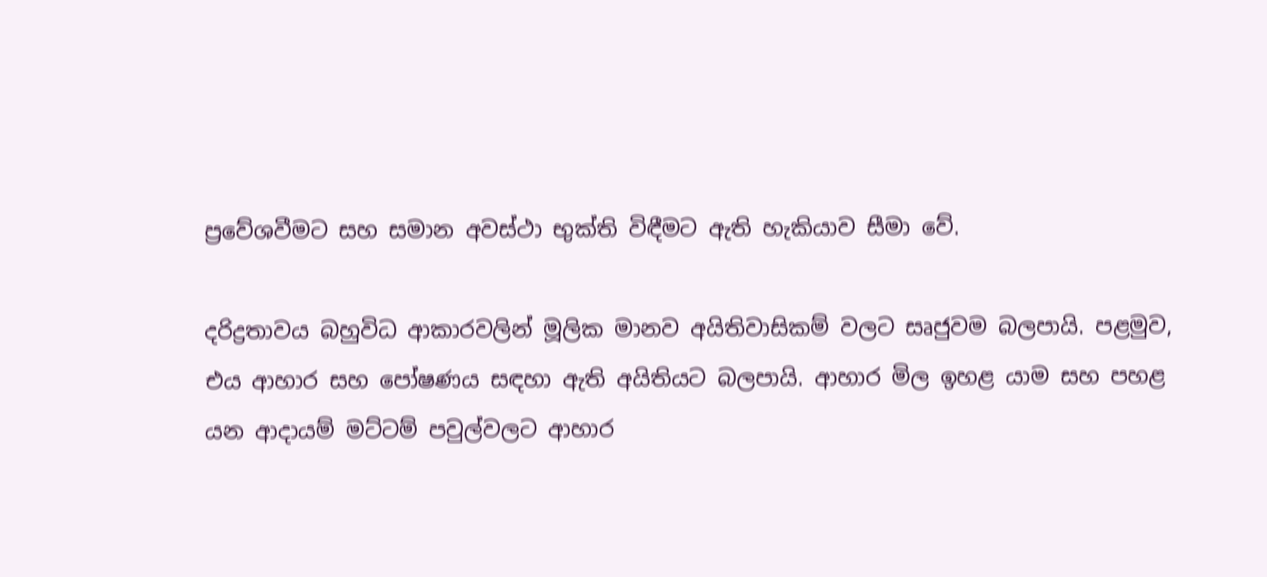ප්‍රවේශවීමට සහ සමාන අවස්ථා භුක්ති විඳීමට ඇති හැකියාව සීමා වේ.

දරිද්‍රතාවය බහුවිධ ආකාරවලින් මූලික මානව අයිතිවාසිකම් වලට සෘජුවම බලපායි. පළමුව, එය ආහාර සහ පෝෂණය සඳහා ඇති අයිතියට බලපායි. ආහාර මිල ඉහළ යාම සහ පහළ යන ආදායම් මට්ටම් පවුල්වලට ආහාර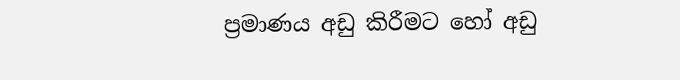ප්‍රමාණය අඩු කිරීමට හෝ අඩු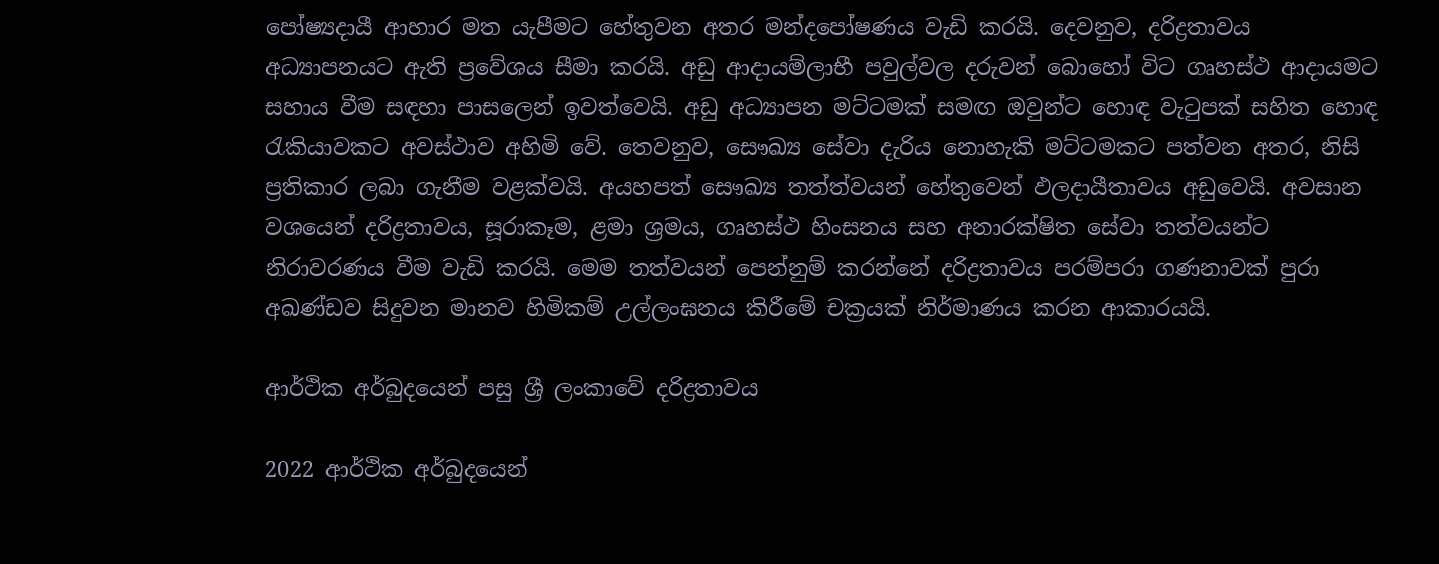පෝෂ්‍යදායී ආහාර මත යැපීමට හේතුවන අතර මන්දපෝෂණය වැඩි කරයි. දෙවනුව, දරිද්‍රතාවය අධ්‍යාපනයට ඇති ප්‍රවේශය සීමා කරයි. අඩු ආදායම්ලාභී පවුල්වල දරුවන් බොහෝ විට ගෘහස්ථ ආදායමට සහාය වීම සඳහා පාසලෙන් ඉවත්වෙයි. අඩු අධ්‍යාපන මට්ටමක් සමඟ ඔවුන්ට හොඳ වැටුපක් සහිත හොඳ රැකියාවකට අවස්ථාව අහිමි වේ. තෙවනුව, සෞඛ්‍ය සේවා දැරිය නොහැකි මට්ටමකට පත්වන අතර, නිසි ප්‍රතිකාර ලබා ගැනීම වළක්වයි. අයහපත් සෞඛ්‍ය තත්ත්වයන් හේතුවෙන් ඵලදායීතාවය අඩුවෙයි. අවසාන වශයෙන් දරිද්‍රතාවය, සූරාකෑම, ළමා ශ්‍රමය, ගෘහස්ථ හිංසනය සහ අනාරක්ෂිත සේවා තත්වයන්ට නිරාවරණය වීම වැඩි කරයි. මෙම තත්වයන් පෙන්නුම් කරන්නේ දරිද්‍රතාවය පරම්පරා ගණනාවක් පුරා අඛණ්ඩව සිදුවන මානව හිමිකම් උල්ලංඝනය කිරීමේ චක්‍රයක් නිර්මාණය කරන ආකාරයයි.

ආර්ථික අර්බුදයෙන් පසු ශ්‍රී ලංකාවේ දරිද්‍රතාවය

2022 ආර්ථික අර්බුදයෙන්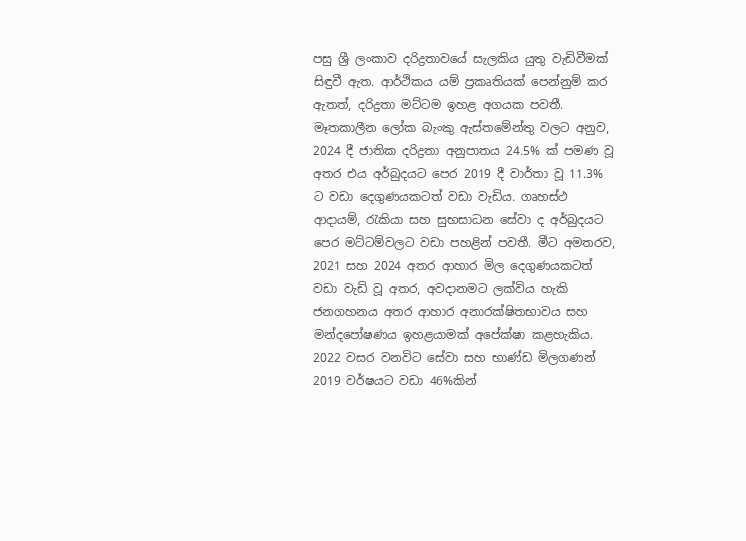පසු ශ්‍රී ලංකාව දරිද්‍රතාවයේ සැලකිය යුතු වැඩිවීමක් සිඳුවී ඇත. ආර්ථිකය යම් ප්‍රකෘතියක් පෙන්නුම් කර ඇතත්, දරිද්‍රතා මට්ටම ඉහළ අගයක පවතී. මෑතකාලීන ලෝක බැංකු ඇස්තමේන්තු වලට අනුව, 2024 දී ජාතික දරිද්‍රතා අනුපාතය 24.5% ක් පමණ වූ අතර එය අර්බුදයට පෙර 2019 දී වාර්තා වූ 11.3% ට වඩා දෙගුණයකටත් වඩා වැඩිය. ගෘහස්ථ ආදායම්, රැකියා සහ සුභසාධන සේවා ද අර්බුදයට පෙර මට්ටම්වලට වඩා පහළින් පවතී. මීට අමතරව, 2021 සහ 2024 අතර ආහාර මිල දෙගුණයකටත් වඩා වැඩි වූ අතර, අවදානමට ලක්විය හැකි ජනගහනය අතර ආහාර අනාරක්ෂිතභාවය සහ මන්දපෝෂණය ඉහළයාමක් අපේක්ෂා කළහැකිය.
2022 වසර වනවිට සේවා සහ භාණ්ඩ මිලගණන් 2019 වර්ෂයට වඩා 46%කින්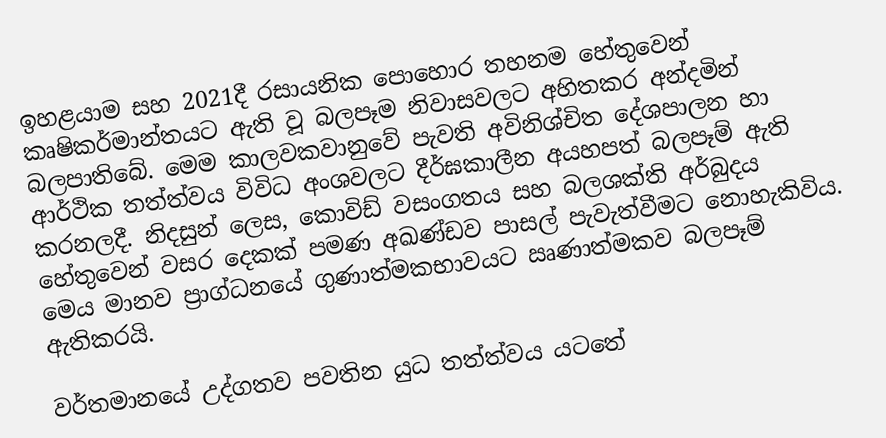ඉහළයාම සහ 2021දී රසායනික පොහොර තහනම හේතුවෙන් කෘෂිකර්මාන්තයට ඇති වූ බලපෑම නිවාසවලට අහිතකර අන්දමින් බලපාතිබේ. මෙම කාලවකවානුවේ පැවති අවිනිශ්චිත දේශපාලන හා ආර්ථික තත්ත්වය විවිධ අංශවලට දීර්ඝකාලීන අයහපත් බලපෑම් ඇති කරනලදී. නිදසුන් ලෙස, කොවිඩ් වසංගතය සහ බලශක්ති අර්බුදය හේතුවෙන් වසර දෙකක් පමණ අඛණ්ඩව පාසල් පැවැත්වීමට නොහැකිවිය. මෙය මානව ප්‍රාග්ධනයේ ගුණාත්මකභාවයට ඍණාත්මකව බලපෑම් ඇතිකරයි.

වර්තමානයේ උද්ගතව පවතින යුධ තත්ත්වය යටතේ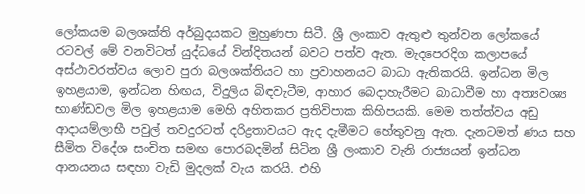ලෝකයම බලශක්ති අර්බුදයකට මුහුණපා සිටී. ශ්‍රී ලංකාව ඇතුළු තුන්වන ලෝකයේ රටවල් මේ වනවිටත් යුද්ධයේ වින්දිතයන් බවට පත්ව ඇත. මැදපෙරදිග කලාපයේ අස්ථාවරත්වය ලොව පුරා බලශක්තියට හා ප්‍රවාහනයට බාධා ඇතිකරයි. ඉන්ධන මිල ඉහළයාම, ඉන්ධන හිඟය, විදුලිය බිඳවැටීම, ආහාර බෙදාහැරීමට බාධාවීම හා අත්‍යවශ්‍ය භාණ්ඩවල මිල ඉහළයාම මෙහි අහිතකර ප්‍රතිවිපාක කිහිපයකි. මෙම තත්ත්වය අඩු ආදායම්ලාභී පවුල් තවදුරටත් දරිද්‍රතාවයට ඇද දැමීමට හේතුවනු ඇත. දැනටමත් ණය සහ සීමිත විදේශ සංචිත සමඟ පොරබදමින් සිටින ශ්‍රී ලංකාව වැනි රාජ්‍යයන් ඉන්ධන ආනයනය සඳහා වැඩි මුදලක් වැය කරයි. එහි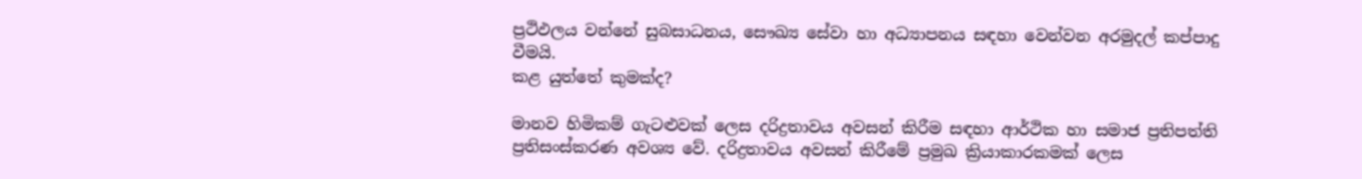ප්‍රථිඵලය වන්නේ සුබසාධනය, සෞඛ්‍ය සේවා හා අධ්‍යාපනය සඳහා වෙන්වන අරමුදල් කප්පාදු වීමයි.
කළ යුත්තේ කුමක්ද?

මානව හිමිකම් ගැටළුවක් ලෙස දරිද්‍රතාවය අවසන් කිරීම සඳහා ආර්ථික හා සමාජ ප්‍රතිපත්ති ප්‍රතිසංස්කරණ අවශ්‍ය වේ. දරිද්‍රතාවය අවසන් කිරීමේ ප්‍රමුඛ ක්‍රියාකාරකමක් ලෙස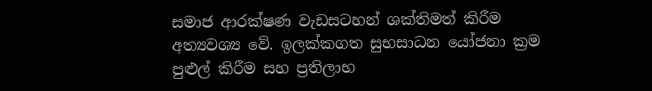සමාජ ආරක්ෂණ වැඩසටහන් ශක්තිමත් කිරීම අත්‍යවශ්‍ය වේ. ඉලක්කගත සුභසාධන යෝජනා ක්‍රම පුළුල් කිරීම සහ ප්‍රතිලාභ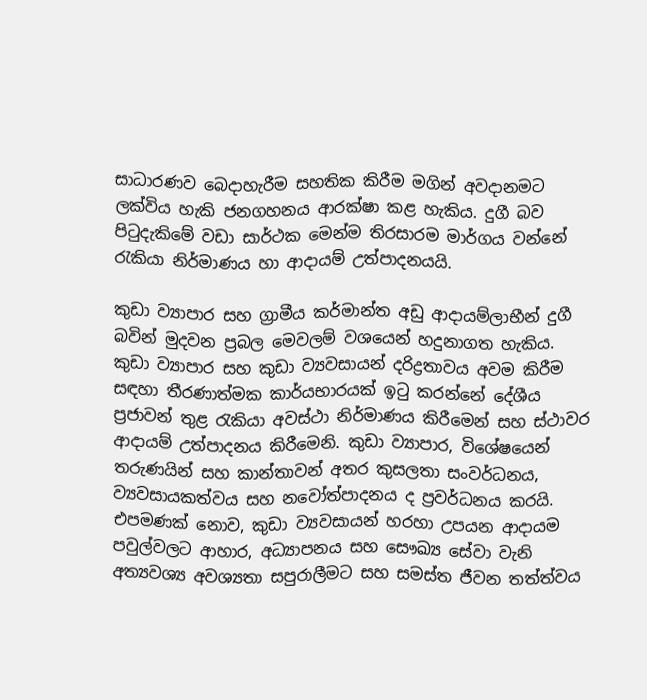සාධාරණව බෙදාහැරීම සහතික කිරීම මගින් අවදානමට ලක්විය හැකි ජනගහනය ආරක්ෂා කළ හැකිය. දුගී බව පිටුදැකිමේ වඩා සාර්ථක මෙන්ම තිරසාරම මාර්ගය වන්නේ රැකියා නිර්මාණය හා ආදායම් උත්පාදනයයි.

කුඩා ව්‍යාපාර සහ ග්‍රාමීය කර්මාන්ත අඩු ආදායම්ලාභීන් දුගී බවින් මුදවන ප්‍රබල මෙවලම් වශයෙන් හදුනාගත හැකිය. කුඩා ව්‍යාපාර සහ කුඩා ව්‍යවසායන් දරිද්‍රතාවය අවම කිරීම සඳහා තීරණාත්මක කාර්යභාරයක් ඉටු කරන්නේ දේශීය ප්‍රජාවන් තුළ රැකියා අවස්ථා නිර්මාණය කිරීමෙන් සහ ස්ථාවර ආදායම් උත්පාදනය කිරීමෙනි. කුඩා ව්‍යාපාර, විශේෂයෙන් තරුණයින් සහ කාන්තාවන් අතර කුසලතා සංවර්ධනය, ව්‍යවසායකත්වය සහ නවෝත්පාදනය ද ප්‍රවර්ධනය කරයි. එපමණක් නොව, කුඩා ව්‍යවසායන් හරහා උපයන ආදායම පවුල්වලට ආහාර, අධ්‍යාපනය සහ සෞඛ්‍ය සේවා වැනි අත්‍යවශ්‍ය අවශ්‍යතා සපුරාලීමට සහ සමස්ත ජීවන තත්ත්වය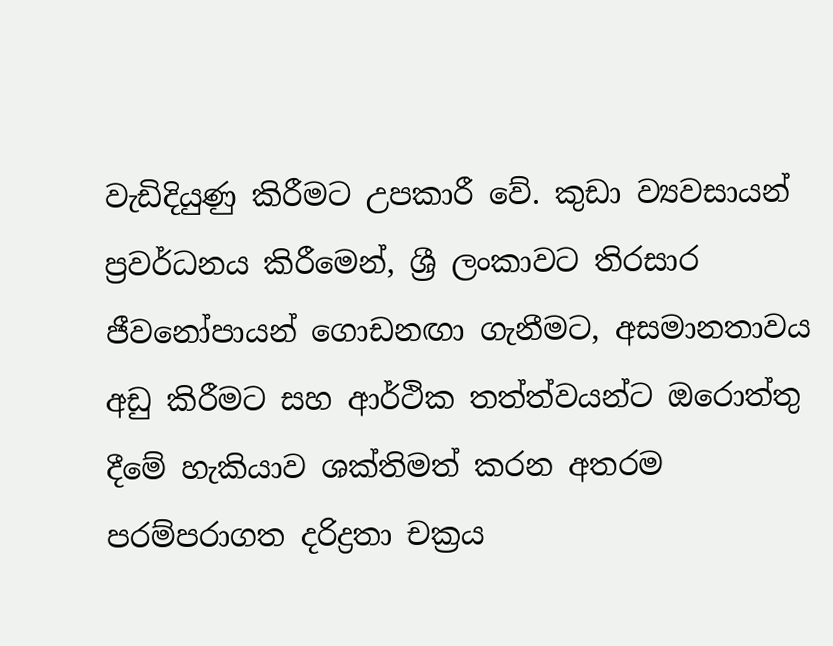වැඩිදියුණු කිරීමට උපකාරී වේ. කුඩා ව්‍යවසායන් ප්‍රවර්ධනය කිරීමෙන්, ශ්‍රී ලංකාවට තිරසාර ජීවනෝපායන් ගොඩනඟා ගැනීමට, අසමානතාවය අඩු කිරීමට සහ ආර්ථික තත්ත්වයන්ට ඔරොත්තු දීමේ හැකියාව ශක්තිමත් කරන අතරම පරම්පරාගත දරිද්‍රතා චක්‍රය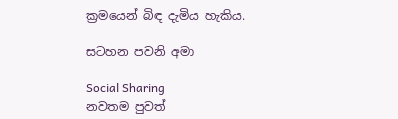ක්‍රමයෙන් බිඳ දැමිය හැකිය.

සටහන පවනි අමා

Social Sharing
නවතම පුවත්